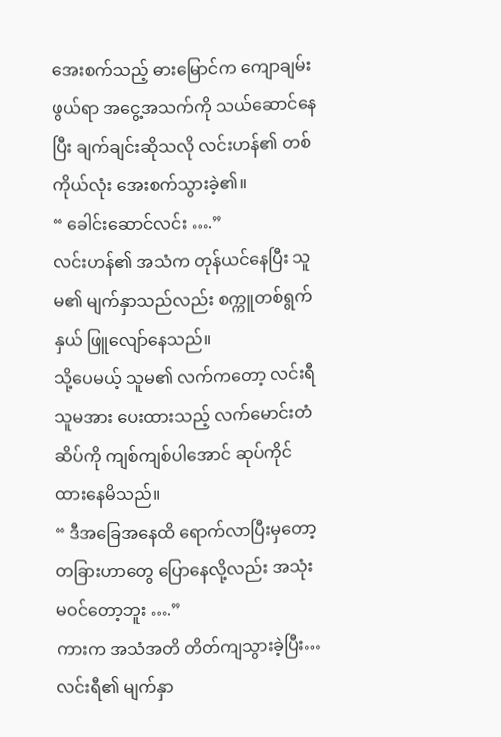အေးစက်သည့် ဓားမြောင်က ကျောချမ်းဖွယ်ရာ အငွေ့အသက်ကို သယ်ဆောင်နေပြီး ချက်ချင်းဆိုသလို လင်းဟန်၏ တစ်ကိုယ်လုံး အေးစက်သွားခဲ့၏။
“ ခေါင်းဆောင်လင်း ….”
လင်းဟန်၏ အသံက တုန်ယင်နေပြီး သူမ၏ မျက်နှာသည်လည်း စက္ကူတစ်ရွက်နှယ် ဖြူလျော်နေသည်။
သို့ပေမယ့် သူမ၏ လက်ကတော့ လင်းရီ သူမအား ပေးထားသည့် လက်မောင်းတံဆိပ်ကို ကျစ်ကျစ်ပါအောင် ဆုပ်ကိုင်ထားနေမိသည်။
“ ဒီအခြေအနေထိ ရောက်လာပြီးမှတော့ တခြားဟာတွေ ပြောနေလို့လည်း အသုံးမဝင်တော့ဘူး ….”
ကားက အသံအတိ တိတ်ကျသွားခဲ့ပြီး… လင်းရီ၏ မျက်နှာ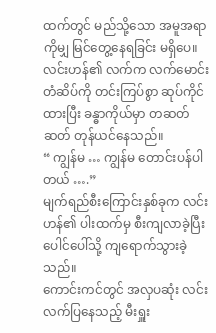ထက်တွင် မည်သို့သော အမူအရာကိုမျှ မြင်တွေ့နေရခြင်း မရှိပေ။
လင်းဟန်၏ လက်က လက်မောင်းတံဆိပ်ကို တင်းကြပ်စွာ ဆုပ်ကိုင်ထားပြီး ခန္ဓာကိုယ်မှာ တဆတ်ဆတ် တုန်ယင်နေသည်။
“ ကျွန်မ … ကျွန်မ တောင်းပန်ပါတယ် ….”
မျက်ရည်စီးကြောင်းနှစ်ခုက လင်းဟန်၏ ပါးထက်မှ စီးကျလာခဲ့ပြီး ပေါင်ပေါ်သို့ ကျရောက်သွားခဲ့သည်။
ကောင်းကင်တွင် အလှပဆုံး လင်းလက်ပြနေသည့် မီးရှူး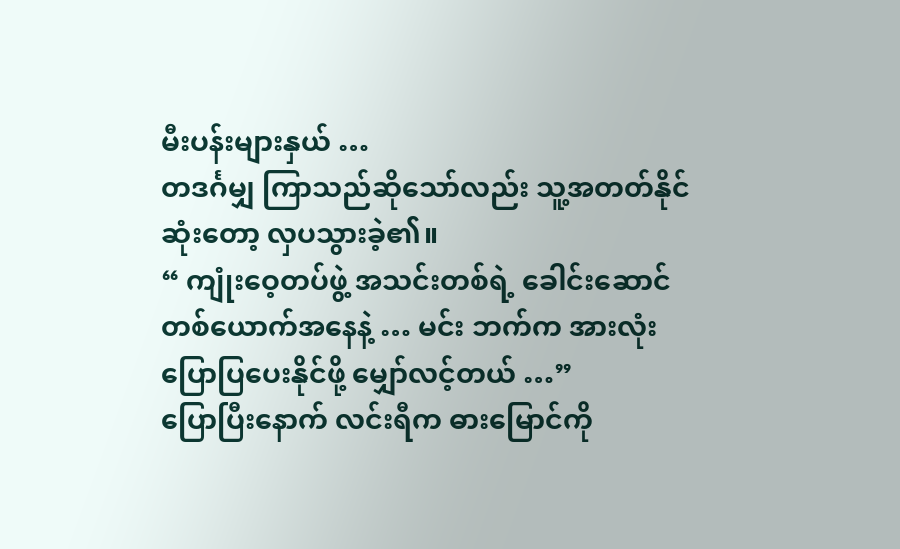မီးပန်းများနှယ် …
တဒင်္ဂမျှ ကြာသည်ဆိုသော်လည်း သူ့အတတ်နိုင်ဆုံးတော့ လှပသွားခဲ့၏။
“ ကျုံးဝေ့တပ်ဖွဲ့ အသင်းတစ်ရဲ့ ခေါင်းဆောင်တစ်ယောက်အနေနဲ့ … မင်း ဘက်က အားလုံး ပြောပြပေးနိုင်ဖို့ မျှော်လင့်တယ် …”
ပြောပြီးနောက် လင်းရီက ဓားမြောင်ကို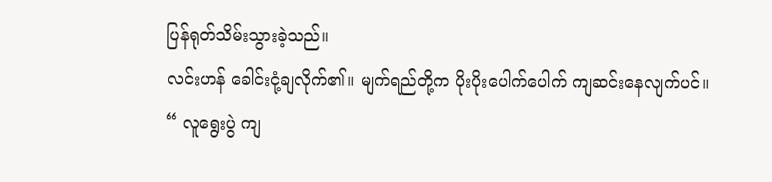ပြန်ရုတ်သိမ်းသွားခဲ့သည်။
လင်းဟန် ခေါင်းငုံ့ချလိုက်၏။ မျက်ရည်တို့က ပိုးပိုးပေါက်ပေါက် ကျဆင်းနေလျက်ပင်။
“ လူရွေးပွဲ ကျ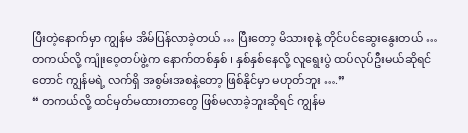ပြီးတဲ့နောက်မှာ ကျွန်မ အိမ်ပြန်လာခဲ့တယ် … ပြီးတော့ မိသားစုနဲ့ တိုင်ပင်ဆွေးနွေးတယ် … တကယ်လို့ ကျုံးဝေ့တပ်ဖွဲ့က နောက်တစ်နှစ် ၊ နှစ်နှစ်နေလို့ လူရွေးပွဲ ထပ်လုပ်ဦးမယ်ဆိုရင်တောင် ကျွန်မရဲ့ လက်ရှိ အစွမ်းအစနဲ့တော့ ဖြစ်နိုင်မှာ မဟုတ်ဘူး ….”
“ တကယ်လို့ ထင်မှတ်မထားတာတွေ ဖြစ်မလာခဲ့ဘူးဆိုရင် ကျွန်မ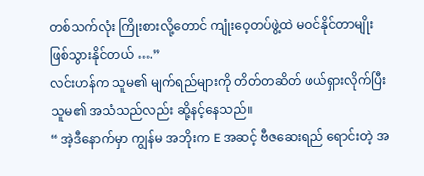တစ်သက်လုံး ကြိုးစားလို့တောင် ကျုံးဝေ့တပ်ဖွဲ့ထဲ မဝင်နိုင်တာမျိုး ဖြစ်သွားနိုင်တယ် ….”
လင်းဟန်က သူမ၏ မျက်ရည်များကို တိတ်တဆိတ် ဖယ်ရှားလိုက်ပြီး သူမ၏ အသံသည်လည်း ဆို့နင့်နေသည်။
“ အဲ့ဒီနောက်မှာ ကျွန်မ အဘိုးက E အဆင့် ဗီဇဆေးရည် ရောင်းတဲ့ အ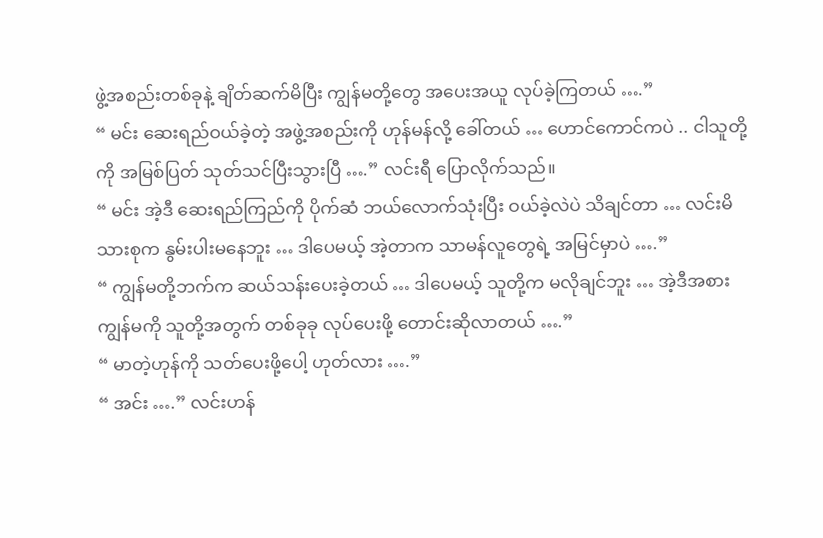ဖွဲ့အစည်းတစ်ခုနဲ့ ချိတ်ဆက်မိပြီး ကျွန်မတို့တွေ အပေးအယူ လုပ်ခဲ့ကြတယ် ….”
“ မင်း ဆေးရည်ဝယ်ခဲ့တဲ့ အဖွဲ့အစည်းကို ဟုန်မန်လို့ ခေါ်တယ် … ဟောင်ကောင်ကပဲ .. ငါသူတို့ကို အမြစ်ပြတ် သုတ်သင်ပြီးသွားပြီ ….” လင်းရီ ပြောလိုက်သည်။
“ မင်း အဲ့ဒီ ဆေးရည်ကြည်ကို ပိုက်ဆံ ဘယ်လောက်သုံးပြီး ဝယ်ခဲ့လဲပဲ သိချင်တာ … လင်းမိသားစုက နွမ်းပါးမနေဘူး … ဒါပေမယ့် အဲ့တာက သာမန်လူတွေရဲ့ အမြင်မှာပဲ ….”
“ ကျွန်မတို့ဘက်က ဆယ်သန်းပေးခဲ့တယ် … ဒါပေမယ့် သူတို့က မလိုချင်ဘူး … အဲ့ဒီအစား ကျွန်မကို သူတို့အတွက် တစ်ခုခု လုပ်ပေးဖို့ တောင်းဆိုလာတယ် ….”
“ မာတဲ့ဟုန်ကို သတ်ပေးဖို့ပေါ့ ဟုတ်လား ….”
“ အင်း ….” လင်းဟန်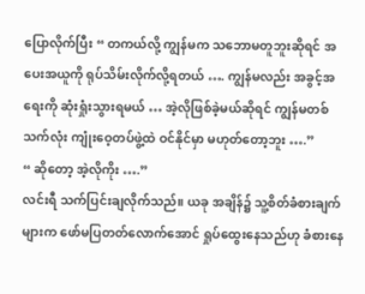ပြောလိုက်ပြီး “ တကယ်လို့ ကျွန်မက သဘောမတူဘူးဆိုရင် အပေးအယူကို ရုပ်သိမ်းလိုက်လို့ရတယ် …. ကျွန်မလည်း အခွင့်အရေးကို ဆုံးရှုံးသွားရမယ် … အဲ့လိုဖြစ်ခဲ့မယ်ဆိုရင် ကျွန်မတစ်သက်လုံး ကျုံးဝေ့တပ်ဖွဲ့ထဲ ဝင်နိုင်မှာ မဟုတ်တော့ဘူး ….”
“ ဆိုတော့ အဲ့လိုကိုး ….”
လင်းရီ သက်ပြင်းချလိုက်သည်။ ယခု အချိန်၌ သူ့စိတ်ခံစားချက်များက ဖော်မပြတတ်လောက်အောင် ရှုပ်ထွေးနေသည်ဟု ခံစားနေ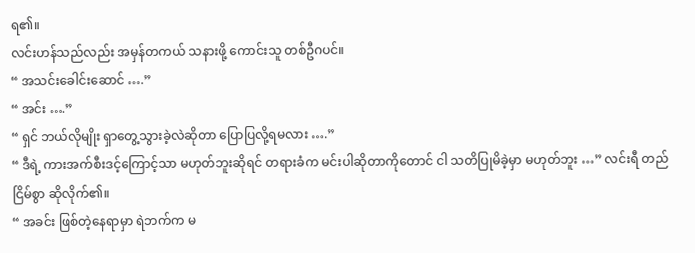ရ၏။
လင်းဟန်သည်လည်း အမှန်တကယ် သနားဖို့ ကောင်းသူ တစ်ဦဂပင်။
“ အသင်းခေါင်းဆောင် ….”
“ အင်း ….”
“ ရှင် ဘယ်လိုမျိုး ရှာတွေ့သွားခဲ့လဲဆိုတာ ပြောပြလို့ရမလား ….”
“ ဒီရဲ့ ကားအက်စီးဒင့်ကြောင့်သာ မဟုတ်ဘူးဆိုရင် တရားခံက မင်းပါဆိုတာကိုတောင် ငါ သတိပြုမိခဲ့မှာ မဟုတ်ဘူး …” လင်းရီ တည်ငြိမ်စွာ ဆိုလိုက်၏။
“ အခင်း ဖြစ်တဲ့နေရာမှာ ရဲဘက်က မ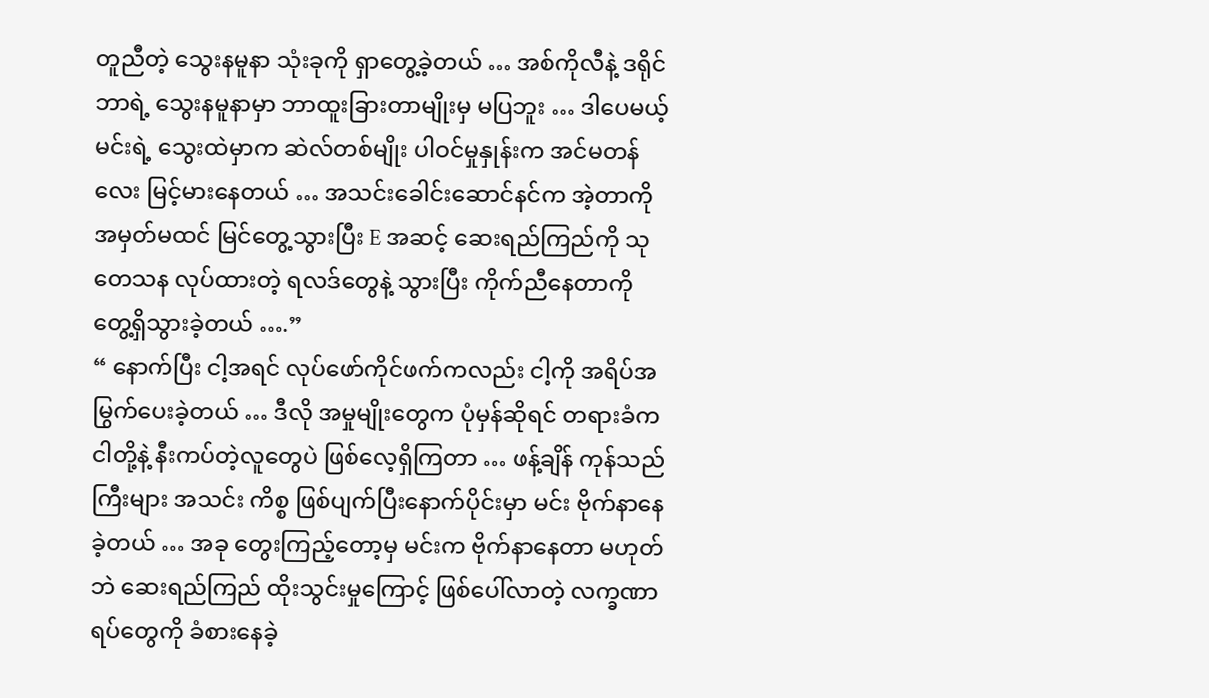တူညီတဲ့ သွေးနမူနာ သုံးခုကို ရှာတွေ့ခဲ့တယ် … အစ်ကိုလီနဲ့ ဒရိုင်ဘာရဲ့ သွေးနမူနာမှာ ဘာထူးခြားတာမျိုးမှ မပြဘူး … ဒါပေမယ့် မင်းရဲ့ သွေးထဲမှာက ဆဲလ်တစ်မျိုး ပါဝင်မှုနှုန်းက အင်မတန်လေး မြင့်မားနေတယ် … အသင်းခေါင်းဆောင်နင်က အဲ့တာကို အမှတ်မထင် မြင်တွေ့သွားပြီး E အဆင့် ဆေးရည်ကြည်ကို သုတေသန လုပ်ထားတဲ့ ရလဒ်တွေနဲ့ သွားပြီး ကိုက်ညီနေတာကို တွေ့ရှိသွားခဲ့တယ် ….”
“ နောက်ပြီး ငါ့အရင် လုပ်ဖော်ကိုင်ဖက်ကလည်း ငါ့ကို အရိပ်အမြွက်ပေးခဲ့တယ် … ဒီလို အမှုမျိုးတွေက ပုံမှန်ဆိုရင် တရားခံက ငါတို့နဲ့ နီးကပ်တဲ့လူတွေပဲ ဖြစ်လေ့ရှိကြတာ … ဖန့်ချိန် ကုန်သည်ကြီးများ အသင်း ကိစ္စ ဖြစ်ပျက်ပြီးနောက်ပိုင်းမှာ မင်း ဗိုက်နာနေခဲ့တယ် … အခု တွေးကြည့်တော့မှ မင်းက ဗိုက်နာနေတာ မဟုတ်ဘဲ ဆေးရည်ကြည် ထိုးသွင်းမှုကြောင့် ဖြစ်ပေါ်လာတဲ့ လက္ခဏာရပ်တွေကို ခံစားနေခဲ့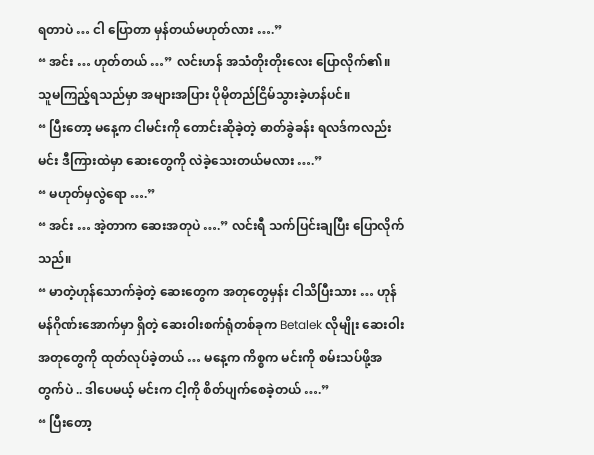ရတာပဲ … ငါ ပြောတာ မှန်တယ်မဟုတ်လား ….”
“ အင်း … ဟုတ်တယ် …” လင်းဟန် အသံတိုးတိုးလေး ပြောလိုက်၏။ သူမကြည့်ရသည်မှာ အများအပြား ပိုမိုတည်ငြိမ်သွားခဲ့ဟန်ပင်။
“ ပြီးတော့ မနေ့က ငါမင်းကို တောင်းဆိုခဲ့တဲ့ ဓာတ်ခွဲခန်း ရလဒ်ကလည်း မင်း ဒီကြားထဲမှာ ဆေးတွေကို လဲခဲ့သေးတယ်မလား ….”
“ မဟုတ်မှလွဲရော ….”
“ အင်း … အဲ့တာက ဆေးအတုပဲ ….” လင်းရီ သက်ပြင်းချပြီး ပြောလိုက်သည်။
“ မာတဲ့ဟုန်သောက်ခဲ့တဲ့ ဆေးတွေက အတုတွေမှန်း ငါသိပြီးသား … ဟုန်မန်ဂိုဏ်းအောက်မှာ ရှိတဲ့ ဆေးဝါးစက်ရုံတစ်ခုက Betalek လိုမျိုး ဆေးဝါးအတုတွေကို ထုတ်လုပ်ခဲ့တယ် … မနေ့က ကိစ္စက မင်းကို စမ်းသပ်ဖို့အတွက်ပဲ .. ဒါပေမယ့် မင်းက ငါ့ကို စိတ်ပျက်စေခဲ့တယ် ….”
“ ပြီးတော့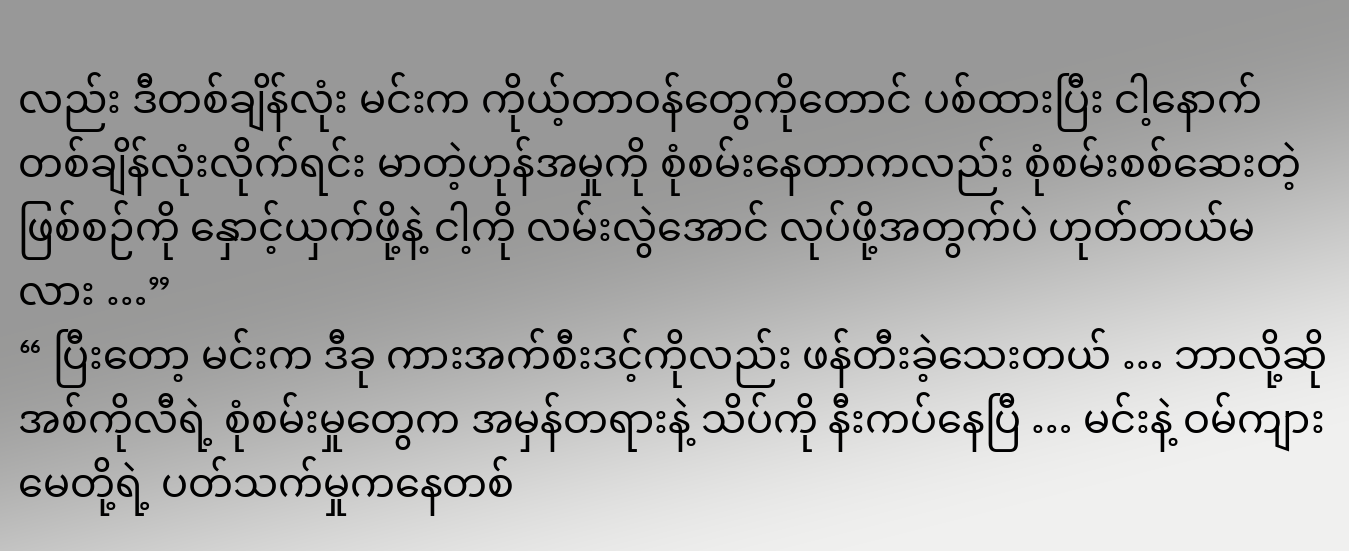လည်း ဒီတစ်ချိန်လုံး မင်းက ကိုယ့်တာဝန်တွေကိုတောင် ပစ်ထားပြီး ငါ့နောက် တစ်ချိန်လုံးလိုက်ရင်း မာတဲ့ဟုန်အမှုကို စုံစမ်းနေတာကလည်း စုံစမ်းစစ်ဆေးတဲ့ ဖြစ်စဉ်ကို နှောင့်ယှက်ဖို့နဲ့ ငါ့ကို လမ်းလွဲအောင် လုပ်ဖို့အတွက်ပဲ ဟုတ်တယ်မလား …”
“ ပြီးတော့ မင်းက ဒီခု ကားအက်စီးဒင့်ကိုလည်း ဖန်တီးခဲ့သေးတယ် … ဘာလို့ဆို အစ်ကိုလီရဲ့ စုံစမ်းမှုတွေက အမှန်တရားနဲ့ သိပ်ကို နီးကပ်နေပြီ … မင်းနဲ့ ဝမ်ကျားမေတို့ရဲ့ ပတ်သက်မှုကနေတစ်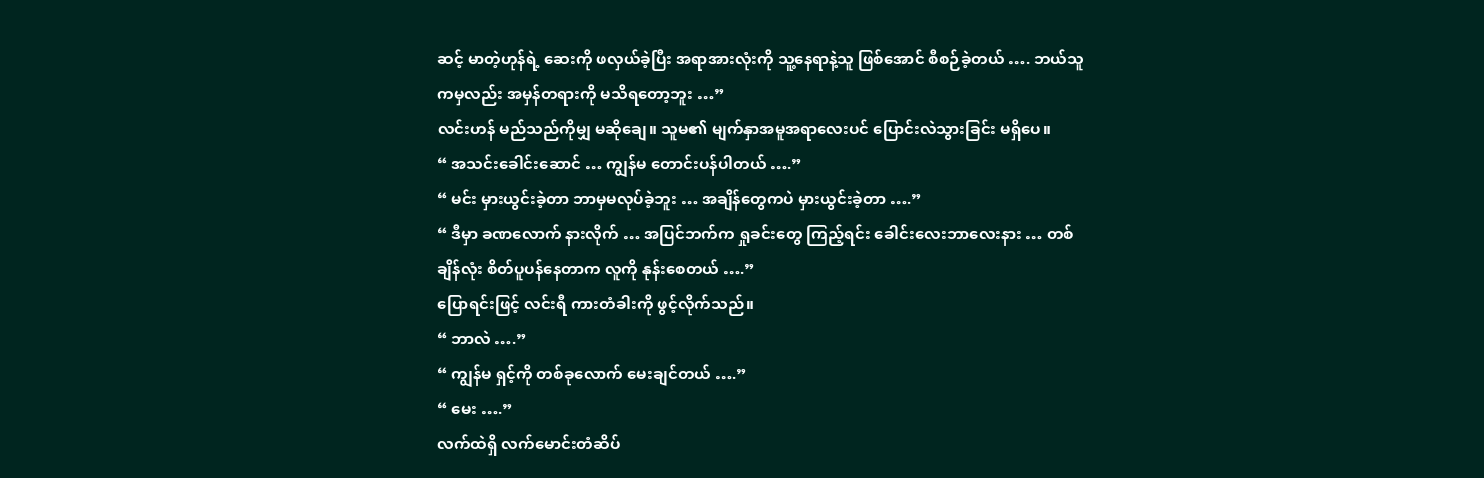ဆင့် မာတဲ့ဟုန်ရဲ့ ဆေးကို ဖလှယ်ခဲ့ပြီး အရာအားလုံးကို သူ့နေရာနဲ့သူ ဖြစ်အောင် စီစဉ်ခဲ့တယ် …. ဘယ်သူကမှလည်း အမှန်တရားကို မသိရတော့ဘူး …”
လင်းဟန် မည်သည်ကိုမျှ မဆိုချေ။ သူမ၏ မျက်နှာအမူအရာလေးပင် ပြောင်းလဲသွားခြင်း မရှိပေ။
“ အသင်းခေါင်းဆောင် … ကျွန်မ တောင်းပန်ပါတယ် ….”
“ မင်း မှားယွင်းခဲ့တာ ဘာမှမလုပ်ခဲ့ဘူး … အချိန်တွေကပဲ မှားယွင်းခဲ့တာ ….”
“ ဒီမှာ ခဏလောက် နားလိုက် … အပြင်ဘက်က ရှုခင်းတွေ ကြည့်ရင်း ခေါင်းလေးဘာလေးနား … တစ်ချိန်လုံး စိတ်ပူပန်နေတာက လူကို နုန်းစေတယ် ….”
ပြောရင်းဖြင့် လင်းရီ ကားတံခါးကို ဖွင့်လိုက်သည်။
“ ဘာလဲ ….”
“ ကျွန်မ ရှင့်ကို တစ်ခုလောက် မေးချင်တယ် ….”
“ မေး ….”
လက်ထဲရှိ လက်မောင်းတံဆိပ်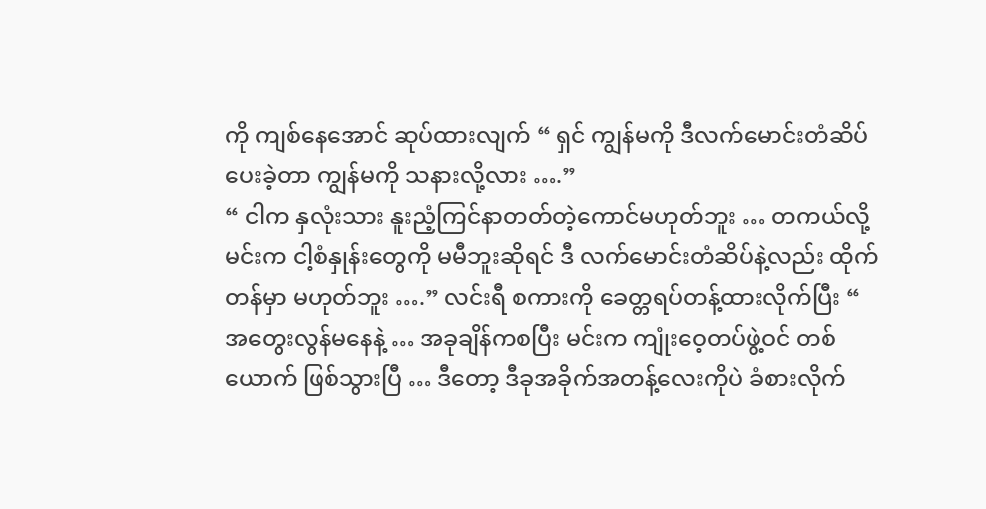ကို ကျစ်နေအောင် ဆုပ်ထားလျက် “ ရှင် ကျွန်မကို ဒီလက်မောင်းတံဆိပ် ပေးခဲ့တာ ကျွန်မကို သနားလို့လား ….”
“ ငါက နှလုံးသား နူးညံ့ကြင်နာတတ်တဲ့ကောင်မဟုတ်ဘူး … တကယ်လို့ မင်းက ငါ့စံနှုန်းတွေကို မမီဘူးဆိုရင် ဒီ လက်မောင်းတံဆိပ်နဲ့လည်း ထိုက်တန်မှာ မဟုတ်ဘူး ….” လင်းရီ စကားကို ခေတ္တရပ်တန့်ထားလိုက်ပြီး “ အတွေးလွန်မနေနဲ့ … အခုချိန်ကစပြီး မင်းက ကျုံးဝေ့တပ်ဖွဲ့ဝင် တစ်ယောက် ဖြစ်သွားပြီ … ဒီတော့ ဒီခုအခိုက်အတန့်လေးကိုပဲ ခံစားလိုက်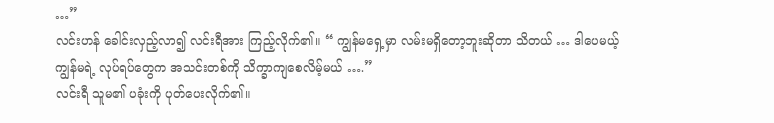…”
လင်းဟန် ခေါင်းလှည့်လာ၍ လင်းရီအား ကြည့်လိုက်၏။ “ ကျွန်မရှေ့မှာ လမ်းမရှိတော့ဘူးဆိုတာ သိတယ် … ဒါပေမယ့် ကျွန်မရဲ့ လုပ်ရပ်တွေက အသင်းတစ်ကို သိက္ခာကျစေလိမ့်မယ် ….”
လင်းရီ သူမ၏ ပခုံးကို ပုတ်ပေးလိုက်၏။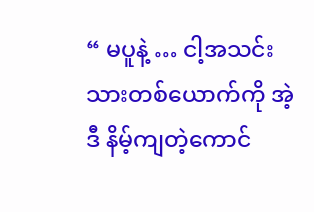“ မပူနဲ့ … ငါ့အသင်းသားတစ်ယောက်ကို အဲ့ဒီ နိမ့်ကျတဲ့ကောင်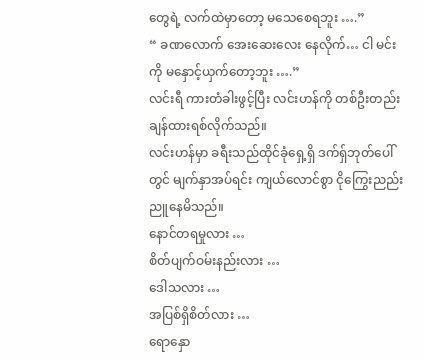တွေရဲ့ လက်ထဲမှာတော့ မသေစေရဘူး ….”
“ ခဏလောက် အေးဆေးလေး နေလိုက်… ငါ မင်းကို မနှောင့်ယှက်တော့ဘူး ….”
လင်းရီ ကားတံခါးဖွင့်ပြီး လင်းဟန်ကို တစ်ဦးတည်း ချန်ထားရစ်လိုက်သည်။
လင်းဟန်မှာ ခရီးသည်ထိုင်ခုံရှေ့ရှိ ဒက်ရှ်ဘုတ်ပေါ်တွင် မျက်နှာအပ်ရင်း ကျယ်လောင်စွာ ငိုကြွေးညည်းညူနေမိသည်။
နောင်တရမှုလား …
စိတ်ပျက်ဝမ်းနည်းလား …
ဒေါသလား …
အပြစ်ရှိစိတ်လား …
ရောနှော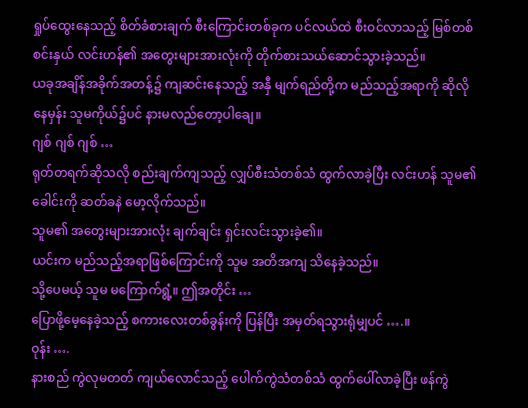ရှုပ်ထွေးနေသည့် စိတ်ခံစားချက် စီးကြောင်းတစ်ခုက ပင်လယ်ထဲ စီးဝင်လာသည့် မြစ်တစ်စင်းနှယ် လင်းဟန်၏ အတွေးများအားလုံးကို တိုက်စားသယ်ဆောင်သွားခဲ့သည်။
ယခုအချိန်အခိုက်အတန့်၌ ကျဆင်းနေသည့် အနှီ မျက်ရည်တို့က မည်သည့်အရာကို ဆိုလိုနေမှန်း သူမကိုယ်၌ပင် နားမလည်တော့ပါချေ။
ဂျစ် ဂျစ် ဂျစ် …
ရုတ်တရက်ဆိုသလို စည်းချက်ကျသည့် လျှပ်စီးသံတစ်သံ ထွက်လာခဲ့ပြီး လင်းဟန် သူမ၏ ခေါင်းကို ဆတ်ခနဲ မော့လိုက်သည်။
သူမ၏ အတွေးများအားလုံး ချက်ချင်း ရှင်းလင်းသွားခဲ့၏။
ယင်းက မည်သည့်အရာဖြစ်ကြောင်းကို သူမ အတိအကျ သိနေခဲ့သည်။
သို့ပေမယ့် သူမ မကြောက်ရွံ့။ ဤအတိုင်း …
ပြောဖို့မေ့နေခဲ့သည့် စကားလေးတစ်ခွန်းကို ပြန်ပြီး အမှတ်ရသွားရုံမျှပင် ….။
ဝုန်း ….
နားစည် ကွဲလုမတတ် ကျယ်လောင်သည့် ပေါက်ကွဲသံတစ်သံ ထွက်ပေါ်လာခဲ့ပြီး ဖန်ကွဲ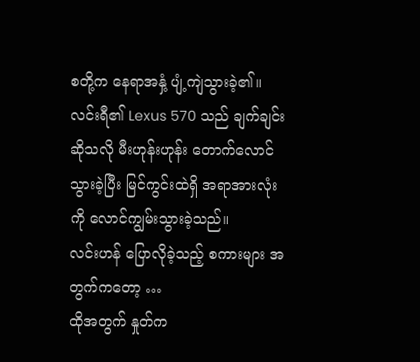စတို့က နေရာအနှံ့ ပျံ့ကျဲသွားခဲ့၏။
လင်းရီ၏ Lexus 570 သည် ချက်ချင်းဆိုသလို မီးဟုန်းဟုန်း တောက်လောင်သွားခဲ့ပြီး မြင်ကွင်းထဲရှိ အရာအားလုံးကို လောင်ကျွမ်းသွားခဲ့သည်။
လင်းဟန် ပြောလိုခဲ့သည့် စကားများ အတွက်ကတော့ …
ထိုအတွက် နှုတ်က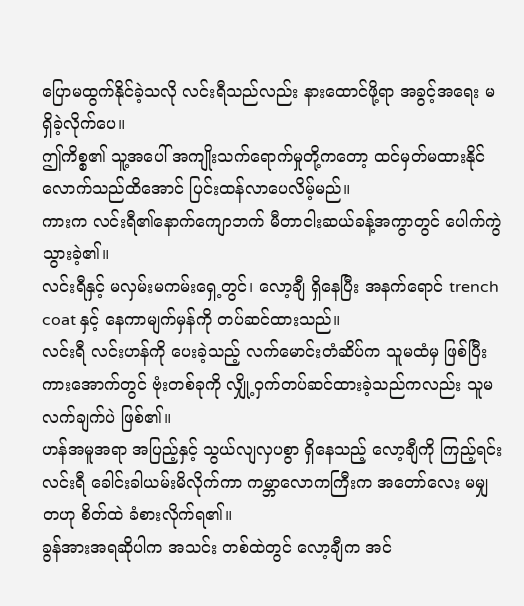ပြောမထွက်နိုင်ခဲ့သလို လင်းရီသည်လည်း နားထောင်ဖို့ရာ အခွင့်အရေး မရှိခဲ့လိုက်ပေ။
ဤကိစ္စ၏ သူ့အပေါ် အကျိုးသက်ရောက်မှုတို့ကတော့ ထင်မှတ်မထားနိုင်လောက်သည်ထိအောင် ပြင်းထန်လာပေလိမ့်မည်။
ကားက လင်းရီ၏နောက်ကျောဘက် မီတာငါးဆယ်ခန့်အကွာတွင် ပေါက်ကွဲသွားခဲ့၏။
လင်းရီနှင့် မလှမ်းမကမ်းရှေ့တွင်၊ လော့ချီ ရှိနေပြီး အနက်ရောင် trench coat နှင့် နေကာမျက်မှန်ကို တပ်ဆင်ထားသည်။
လင်းရီ လင်းဟန်ကို ပေးခဲ့သည့် လက်မောင်းတံဆိပ်က သူမထံမှ ဖြစ်ပြီး ကားအောက်တွင် ဗုံးတစ်ခုကို လျှို့ဝှက်တပ်ဆင်ထားခဲ့သည်ကလည်း သူမ လက်ချက်ပဲ ဖြစ်၏။
ဟန်အမူအရာ အပြည့်နှင့် သွယ်လျလှပစွာ ရှိနေသည့် လော့ချီကို ကြည့်ရင်း လင်းရီ ခေါင်းခါယမ်းမိလိုက်ကာ ကမ္ဘာလောကကြီးက အတော်လေး မမျှတဟု စိတ်ထဲ ခံစားလိုက်ရ၏။
ခွန်အားအရဆိုပါက အသင်း တစ်ထဲတွင် လော့ချီက အင်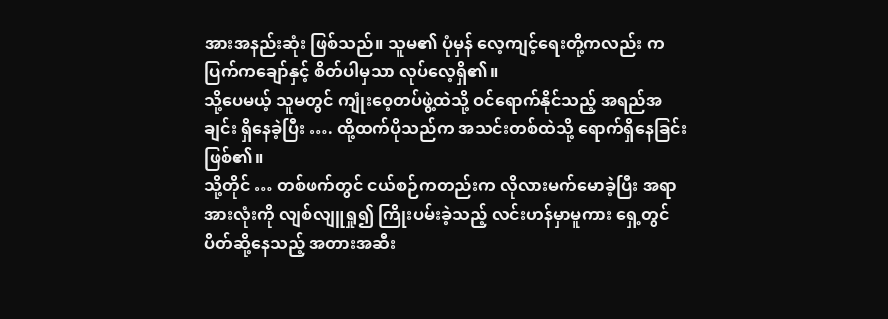အားအနည်းဆုံး ဖြစ်သည်။ သူမ၏ ပုံမှန် လေ့ကျင့်ရေးတို့ကလည်း ကပြက်ကချော်နှင့် စိတ်ပါမှသာ လုပ်လေ့ရှိ၏။
သို့ပေမယ့် သူမတွင် ကျုံးဝေ့တပ်ဖွဲ့ထဲသို့ ဝင်ရောက်နိုင်သည့် အရည်အချင်း ရှိနေခဲ့ပြီး …. ထို့ထက်ပိုသည်က အသင်းတစ်ထဲသို့ ရောက်ရှိနေခြင်း ဖြစ်၏။
သို့တိုင် … တစ်ဖက်တွင် ငယ်စဉ်ကတည်းက လိုလားမက်မောခဲ့ပြီး အရာအားလုံးကို လျစ်လျူရှု၍ ကြိုးပမ်းခဲ့သည့် လင်းဟန်မှာမူကား ရှေ့တွင် ပိတ်ဆို့နေသည့် အတားအဆီး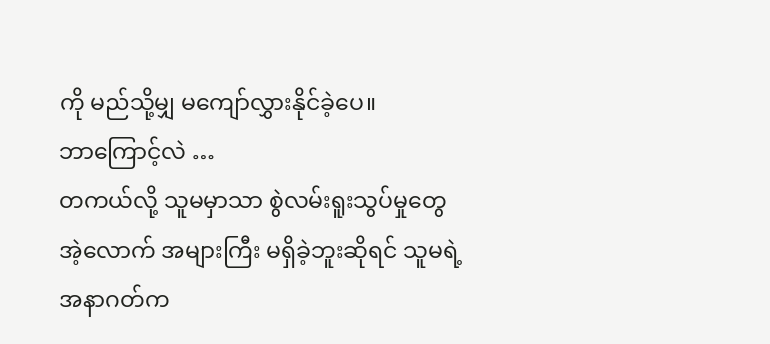ကို မည်သို့မျှ မကျော်လွှားနိုင်ခဲ့ပေ။
ဘာကြောင့်လဲ …
တကယ်လို့ သူမမှာသာ စွဲလမ်းရူးသွပ်မှုတွေ အဲ့လောက် အများကြီး မရှိခဲ့ဘူးဆိုရင် သူမရဲ့ အနာဂတ်က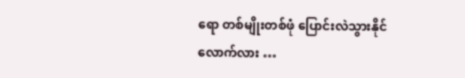ရော တစ်မျိုးတစ်ဖုံ ပြောင်းလဲသွားနိုင်လောက်လား …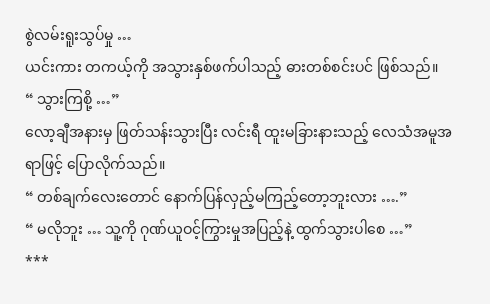စွဲလမ်းရူးသွပ်မှု …
ယင်းကား တကယ့်ကို အသွားနှစ်ဖက်ပါသည့် ဓားတစ်စင်းပင် ဖြစ်သည်။
“ သွားကြစို့ …”
လော့ချီအနားမှ ဖြတ်သန်းသွားပြီး လင်းရီ ထူးမခြားနားသည့် လေသံအမူအရာဖြင့် ပြောလိုက်သည်။
“ တစ်ချက်လေးတောင် နောက်ပြန်လှည့်မကြည့်တော့ဘူးလား ….”
“ မလိုဘူး … သူ့ကို ဂုဏ်ယူဝင့်ကြွားမှုအပြည့်နဲ့ ထွက်သွားပါစေ …”
***